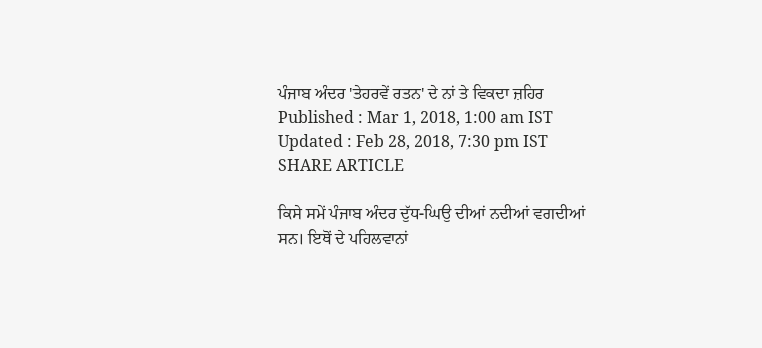ਪੰਜਾਬ ਅੰਦਰ 'ਤੇਹਰਵੇਂ ਰਤਨ' ਦੇ ਨਾਂ ਤੇ ਵਿਕਦਾ ਜ਼ਹਿਰ
Published : Mar 1, 2018, 1:00 am IST
Updated : Feb 28, 2018, 7:30 pm IST
SHARE ARTICLE

ਕਿਸੇ ਸਮੇਂ ਪੰਜਾਬ ਅੰਦਰ ਦੁੱਧ-ਘਿਉ ਦੀਆਂ ਨਦੀਆਂ ਵਗਦੀਆਂ ਸਨ। ਇਥੋਂ ਦੇ ਪਹਿਲਵਾਨਾਂ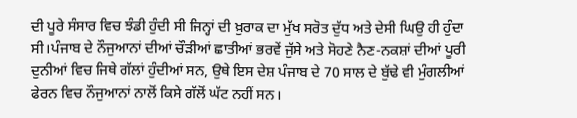ਦੀ ਪੂਰੇ ਸੰਸਾਰ ਵਿਚ ਝੰਡੀ ਹੁੰਦੀ ਸੀ ਜਿਨ੍ਹਾਂ ਦੀ ਖ਼ੁਰਾਕ ਦਾ ਮੁੱਖ ਸਰੋਤ ਦੁੱਧ ਅਤੇ ਦੇਸੀ ਘਿਉ ਹੀ ਹੁੰਦਾ ਸੀ।ਪੰਜਾਬ ਦੇ ਨੌਜੁਆਨਾਂ ਦੀਆਂ ਚੌੜੀਆਂ ਛਾਤੀਆਂ ਭਰਵੇਂ ਜੁੱਸੇ ਅਤੇ ਸੋਹਣੇ ਨੈਣ-ਨਕਸ਼ਾਂ ਦੀਆਂ ਪੂਰੀ ਦੁਨੀਆਂ ਵਿਚ ਜਿਥੇ ਗੱਲਾਂ ਹੁੰਦੀਆਂ ਸਨ, ਉਥੇ ਇਸ ਦੇਸ਼ ਪੰਜਾਬ ਦੇ 70 ਸਾਲ ਦੇ ਬੁੱਢੇ ਵੀ ਮੁੰਗਲੀਆਂ ਫੇਰਨ ਵਿਚ ਨੌਜੁਆਨਾਂ ਨਾਲੋਂ ਕਿਸੇ ਗੱਲੋਂ ਘੱਟ ਨਹੀਂ ਸਨ।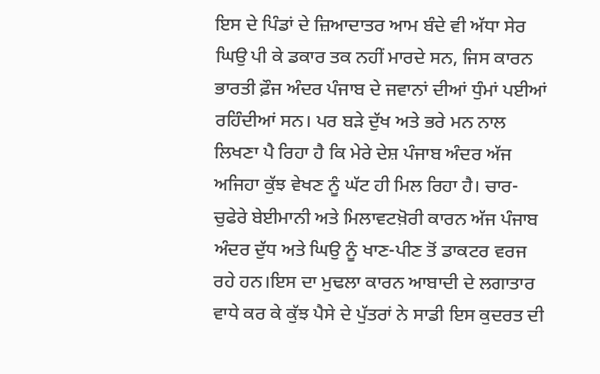ਇਸ ਦੇ ਪਿੰਡਾਂ ਦੇ ਜ਼ਿਆਦਾਤਰ ਆਮ ਬੰਦੇ ਵੀ ਅੱਧਾ ਸੇਰ ਘਿਉ ਪੀ ਕੇ ਡਕਾਰ ਤਕ ਨਹੀਂ ਮਾਰਦੇ ਸਨ, ਜਿਸ ਕਾਰਨ ਭਾਰਤੀ ਫ਼ੌਜ ਅੰਦਰ ਪੰਜਾਬ ਦੇ ਜਵਾਨਾਂ ਦੀਆਂ ਧੁੰਮਾਂ ਪਈਆਂ ਰਹਿੰਦੀਆਂ ਸਨ। ਪਰ ਬੜੇ ਦੁੱਖ ਅਤੇ ਭਰੇ ਮਨ ਨਾਲ ਲਿਖਣਾ ਪੈ ਰਿਹਾ ਹੈ ਕਿ ਮੇਰੇ ਦੇਸ਼ ਪੰਜਾਬ ਅੰਦਰ ਅੱਜ ਅਜਿਹਾ ਕੁੱਝ ਵੇਖਣ ਨੂੰ ਘੱਟ ਹੀ ਮਿਲ ਰਿਹਾ ਹੈ। ਚਾਰ-ਚੁਫੇਰੇ ਬੇਈਮਾਨੀ ਅਤੇ ਮਿਲਾਵਟਖ਼ੋਰੀ ਕਾਰਨ ਅੱਜ ਪੰਜਾਬ ਅੰਦਰ ਦੁੱਧ ਅਤੇ ਘਿਉ ਨੂੰ ਖਾਣ-ਪੀਣ ਤੋਂ ਡਾਕਟਰ ਵਰਜ ਰਹੇ ਹਨ।ਇਸ ਦਾ ਮੁਢਲਾ ਕਾਰਨ ਆਬਾਦੀ ਦੇ ਲਗਾਤਾਰ ਵਾਧੇ ਕਰ ਕੇ ਕੁੱਝ ਪੈਸੇ ਦੇ ਪੁੱਤਰਾਂ ਨੇ ਸਾਡੀ ਇਸ ਕੁਦਰਤ ਦੀ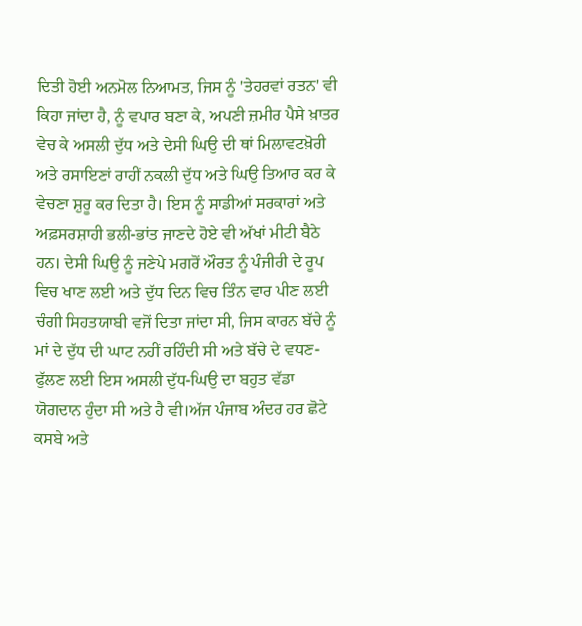ਦਿਤੀ ਹੋਈ ਅਨਮੋਲ ਨਿਆਮਤ, ਜਿਸ ਨੂੰ 'ਤੇਹਰਵਾਂ ਰਤਨ' ਵੀ ਕਿਹਾ ਜਾਂਦਾ ਹੈ, ਨੂੰ ਵਪਾਰ ਬਣਾ ਕੇ, ਅਪਣੀ ਜ਼ਮੀਰ ਪੈਸੇ ਖ਼ਾਤਰ ਵੇਚ ਕੇ ਅਸਲੀ ਦੁੱਧ ਅਤੇ ਦੇਸੀ ਘਿਉ ਦੀ ਥਾਂ ਮਿਲਾਵਟਖ਼ੋਰੀ ਅਤੇ ਰਸਾਇਣਾਂ ਰਾਹੀਂ ਨਕਲੀ ਦੁੱਧ ਅਤੇ ਘਿਉ ਤਿਆਰ ਕਰ ਕੇ ਵੇਚਣਾ ਸ਼ੁਰੂ ਕਰ ਦਿਤਾ ਹੈ। ਇਸ ਨੂੰ ਸਾਡੀਆਂ ਸਰਕਾਰਾਂ ਅਤੇ ਅਫ਼ਸਰਸ਼ਾਹੀ ਭਲੀ-ਭਾਂਤ ਜਾਣਦੇ ਹੋਏ ਵੀ ਅੱਖਾਂ ਮੀਟੀ ਬੈਠੇ ਹਨ। ਦੇਸੀ ਘਿਉ ਨੂੰ ਜਣੇਪੇ ਮਗਰੋਂ ਔਰਤ ਨੂੰ ਪੰਜੀਰੀ ਦੇ ਰੂਪ ਵਿਚ ਖਾਣ ਲਈ ਅਤੇ ਦੁੱਧ ਦਿਨ ਵਿਚ ਤਿੰਨ ਵਾਰ ਪੀਣ ਲਈ ਚੰਗੀ ਸਿਹਤਯਾਬੀ ਵਜੋਂ ਦਿਤਾ ਜਾਂਦਾ ਸੀ, ਜਿਸ ਕਾਰਨ ਬੱਚੇ ਨੂੰ ਮਾਂ ਦੇ ਦੁੱਧ ਦੀ ਘਾਟ ਨਹੀਂ ਰਹਿੰਦੀ ਸੀ ਅਤੇ ਬੱਚੇ ਦੇ ਵਧਣ-ਫੁੱਲਣ ਲਈ ਇਸ ਅਸਲੀ ਦੁੱਧ-ਘਿਉ ਦਾ ਬਹੁਤ ਵੱਡਾ ਯੋਗਦਾਨ ਹੁੰਦਾ ਸੀ ਅਤੇ ਹੈ ਵੀ।ਅੱਜ ਪੰਜਾਬ ਅੰਦਰ ਹਰ ਛੋਟੇ ਕਸਬੇ ਅਤੇ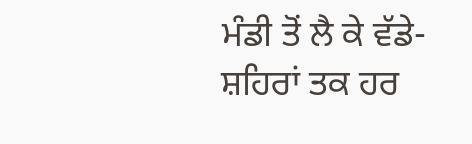ਮੰਡੀ ਤੋਂ ਲੈ ਕੇ ਵੱਡੇ-ਸ਼ਹਿਰਾਂ ਤਕ ਹਰ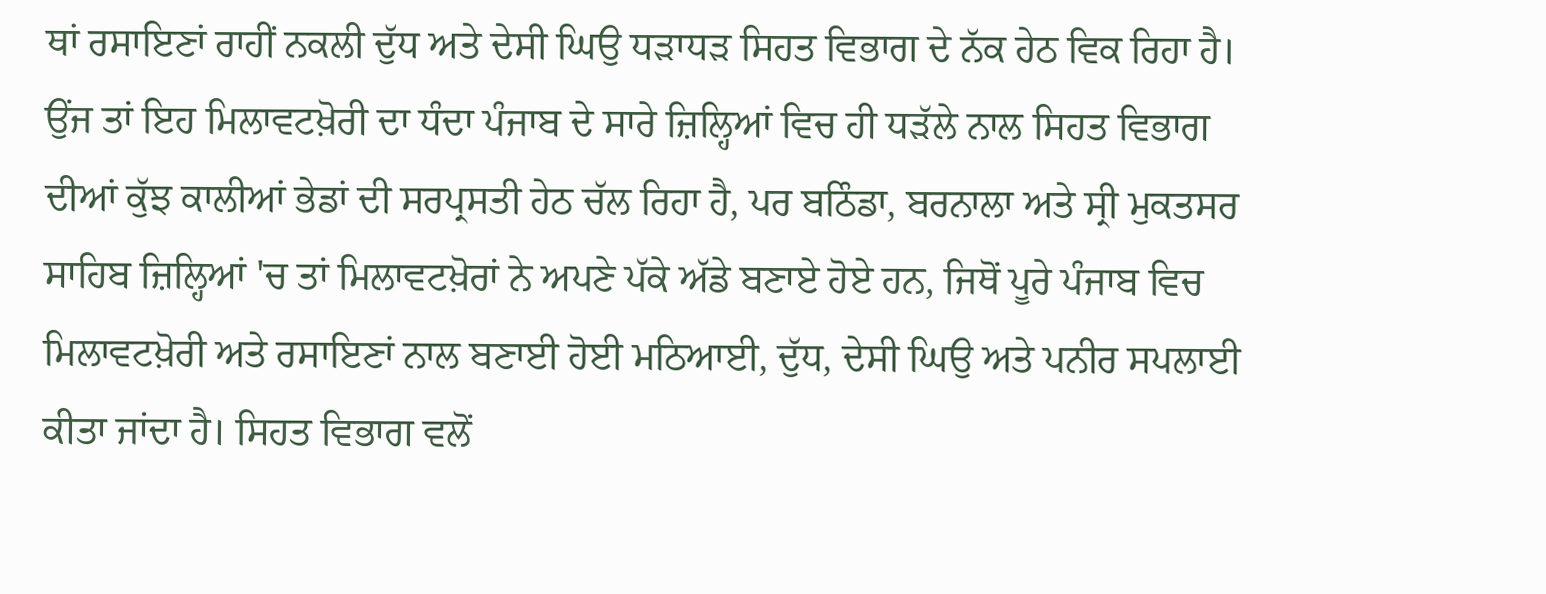ਥਾਂ ਰਸਾਇਣਾਂ ਰਾਹੀਂ ਨਕਲੀ ਦੁੱਧ ਅਤੇ ਦੇਸੀ ਘਿਉ ਧੜਾਧੜ ਸਿਹਤ ਵਿਭਾਗ ਦੇ ਨੱਕ ਹੇਠ ਵਿਕ ਰਿਹਾ ਹੈ। ਉਂਜ ਤਾਂ ਇਹ ਮਿਲਾਵਟਖ਼ੋਰੀ ਦਾ ਧੰਦਾ ਪੰਜਾਬ ਦੇ ਸਾਰੇ ਜ਼ਿਲ੍ਹਿਆਂ ਵਿਚ ਹੀ ਧੜੱਲੇ ਨਾਲ ਸਿਹਤ ਵਿਭਾਗ ਦੀਆਂ ਕੁੱਝ ਕਾਲੀਆਂ ਭੇਡਾਂ ਦੀ ਸਰਪ੍ਰਸਤੀ ਹੇਠ ਚੱਲ ਰਿਹਾ ਹੈ, ਪਰ ਬਠਿੰਡਾ, ਬਰਨਾਲਾ ਅਤੇ ਸ੍ਰੀ ਮੁਕਤਸਰ ਸਾਹਿਬ ਜ਼ਿਲ੍ਹਿਆਂ 'ਚ ਤਾਂ ਮਿਲਾਵਟਖ਼ੋਰਾਂ ਨੇ ਅਪਣੇ ਪੱਕੇ ਅੱਡੇ ਬਣਾਏ ਹੋਏ ਹਨ, ਜਿਥੋਂ ਪੂਰੇ ਪੰਜਾਬ ਵਿਚ ਮਿਲਾਵਟਖ਼ੋਰੀ ਅਤੇ ਰਸਾਇਣਾਂ ਨਾਲ ਬਣਾਈ ਹੋਈ ਮਠਿਆਈ, ਦੁੱਧ, ਦੇਸੀ ਘਿਉ ਅਤੇ ਪਨੀਰ ਸਪਲਾਈ ਕੀਤਾ ਜਾਂਦਾ ਹੈ। ਸਿਹਤ ਵਿਭਾਗ ਵਲੋਂ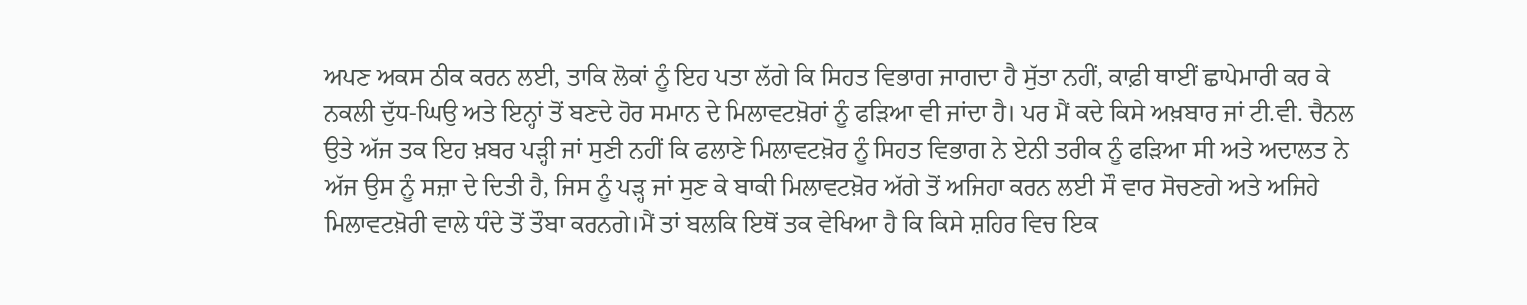ਅਪਣ ਅਕਸ ਠੀਕ ਕਰਨ ਲਈ, ਤਾਕਿ ਲੋਕਾਂ ਨੂੰ ਇਹ ਪਤਾ ਲੱਗੇ ਕਿ ਸਿਹਤ ਵਿਭਾਗ ਜਾਗਦਾ ਹੈ ਸੁੱਤਾ ਨਹੀਂ, ਕਾਫ਼ੀ ਥਾਈਂ ਛਾਪੇਮਾਰੀ ਕਰ ਕੇ ਨਕਲੀ ਦੁੱਧ-ਘਿਉ ਅਤੇ ਇਨ੍ਹਾਂ ਤੋਂ ਬਣਦੇ ਹੋਰ ਸਮਾਨ ਦੇ ਮਿਲਾਵਟਖ਼ੋਰਾਂ ਨੂੰ ਫੜਿਆ ਵੀ ਜਾਂਦਾ ਹੈ। ਪਰ ਮੈਂ ਕਦੇ ਕਿਸੇ ਅਖ਼ਬਾਰ ਜਾਂ ਟੀ.ਵੀ. ਚੈਨਲ ਉਤੇ ਅੱਜ ਤਕ ਇਹ ਖ਼ਬਰ ਪੜ੍ਹੀ ਜਾਂ ਸੁਣੀ ਨਹੀਂ ਕਿ ਫਲਾਣੇ ਮਿਲਾਵਟਖ਼ੋਰ ਨੂੰ ਸਿਹਤ ਵਿਭਾਗ ਨੇ ਏਨੀ ਤਰੀਕ ਨੂੰ ਫੜਿਆ ਸੀ ਅਤੇ ਅਦਾਲਤ ਨੇ ਅੱਜ ਉਸ ਨੂੰ ਸਜ਼ਾ ਦੇ ਦਿਤੀ ਹੈ, ਜਿਸ ਨੂੰ ਪੜ੍ਹ ਜਾਂ ਸੁਣ ਕੇ ਬਾਕੀ ਮਿਲਾਵਟਖ਼ੋਰ ਅੱਗੇ ਤੋਂ ਅਜਿਹਾ ਕਰਨ ਲਈ ਸੌ ਵਾਰ ਸੋਚਣਗੇ ਅਤੇ ਅਜਿਹੇ ਮਿਲਾਵਟਖ਼ੋਰੀ ਵਾਲੇ ਧੰਦੇ ਤੋਂ ਤੌਬਾ ਕਰਨਗੇ।ਮੈਂ ਤਾਂ ਬਲਕਿ ਇਥੋਂ ਤਕ ਵੇਖਿਆ ਹੈ ਕਿ ਕਿਸੇ ਸ਼ਹਿਰ ਵਿਚ ਇਕ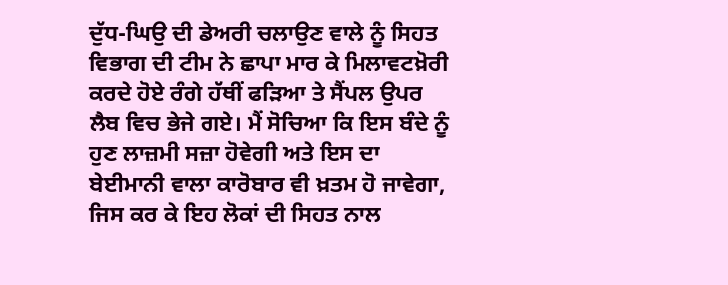ਦੁੱਧ-ਘਿਉ ਦੀ ਡੇਅਰੀ ਚਲਾਉਣ ਵਾਲੇ ਨੂੰ ਸਿਹਤ ਵਿਭਾਗ ਦੀ ਟੀਮ ਨੇ ਛਾਪਾ ਮਾਰ ਕੇ ਮਿਲਾਵਟਖ਼ੋਰੀ ਕਰਦੇ ਹੋਏ ਰੰਗੇ ਹੱਥੀਂ ਫੜਿਆ ਤੇ ਸੈਂਪਲ ਉਪਰ ਲੈਬ ਵਿਚ ਭੇਜੇ ਗਏ। ਮੈਂ ਸੋਚਿਆ ਕਿ ਇਸ ਬੰਦੇ ਨੂੰ ਹੁਣ ਲਾਜ਼ਮੀ ਸਜ਼ਾ ਹੋਵੇਗੀ ਅਤੇ ਇਸ ਦਾ ਬੇਈਮਾਨੀ ਵਾਲਾ ਕਾਰੋਬਾਰ ਵੀ ਖ਼ਤਮ ਹੋ ਜਾਵੇਗਾ, ਜਿਸ ਕਰ ਕੇ ਇਹ ਲੋਕਾਂ ਦੀ ਸਿਹਤ ਨਾਲ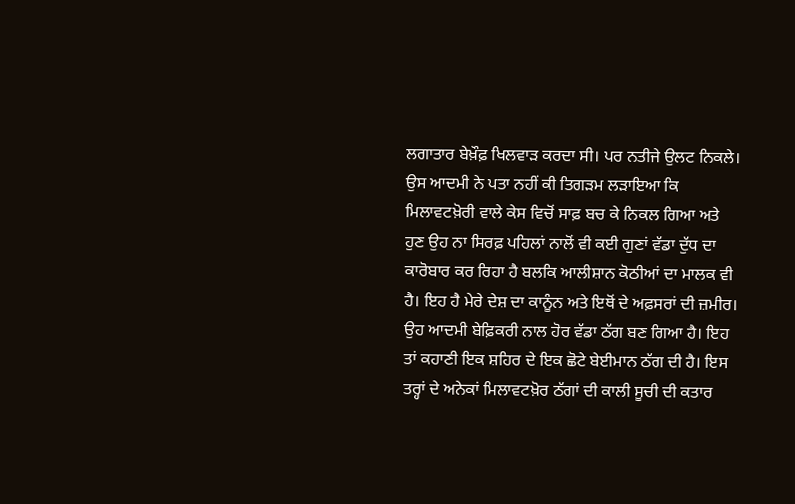ਲਗਾਤਾਰ ਬੇਖ਼ੌਫ਼ ਖਿਲਵਾੜ ਕਰਦਾ ਸੀ। ਪਰ ਨਤੀਜੇ ਉਲਟ ਨਿਕਲੇ। ਉਸ ਆਦਮੀ ਨੇ ਪਤਾ ਨਹੀਂ ਕੀ ਤਿਗੜਮ ਲੜਾਇਆ ਕਿ ਮਿਲਾਵਟਖ਼ੋਰੀ ਵਾਲੇ ਕੇਸ ਵਿਚੋਂ ਸਾਫ਼ ਬਚ ਕੇ ਨਿਕਲ ਗਿਆ ਅਤੇ ਹੁਣ ਉਹ ਨਾ ਸਿਰਫ਼ ਪਹਿਲਾਂ ਨਾਲੋਂ ਵੀ ਕਈ ਗੁਣਾਂ ਵੱਡਾ ਦੁੱਧ ਦਾ ਕਾਰੋਬਾਰ ਕਰ ਰਿਹਾ ਹੈ ਬਲਕਿ ਆਲੀਸ਼ਾਨ ਕੋਠੀਆਂ ਦਾ ਮਾਲਕ ਵੀ ਹੈ। ਇਹ ਹੈ ਮੇਰੇ ਦੇਸ਼ ਦਾ ਕਾਨੂੰਨ ਅਤੇ ਇਥੋਂ ਦੇ ਅਫ਼ਸਰਾਂ ਦੀ ਜ਼ਮੀਰ। ਉਹ ਆਦਮੀ ਬੇਫ਼ਿਕਰੀ ਨਾਲ ਹੋਰ ਵੱਡਾ ਠੱਗ ਬਣ ਗਿਆ ਹੈ। ਇਹ ਤਾਂ ਕਹਾਣੀ ਇਕ ਸ਼ਹਿਰ ਦੇ ਇਕ ਛੋਟੇ ਬੇਈਮਾਨ ਠੱਗ ਦੀ ਹੈ। ਇਸ ਤਰ੍ਹਾਂ ਦੇ ਅਨੇਕਾਂ ਮਿਲਾਵਟਖ਼ੋਰ ਠੱਗਾਂ ਦੀ ਕਾਲੀ ਸੂਚੀ ਦੀ ਕਤਾਰ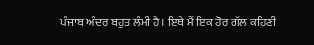ਪੰਜਾਬ ਅੰਦਰ ਬਹੁਤ ਲੰਮੀ ਹੈ। ਇਥੇ ਮੈਂ ਇਕ ਹੋਰ ਗੱਲ ਕਹਿਣੀ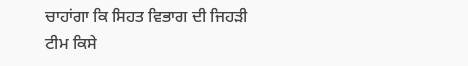ਚਾਹਾਂਗਾ ਕਿ ਸਿਹਤ ਵਿਭਾਗ ਦੀ ਜਿਹੜੀ ਟੀਮ ਕਿਸੇ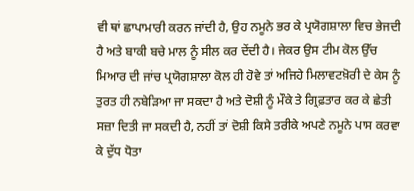ਵੀ ਥਾਂ ਛਾਪਾਮਾਰੀ ਕਰਨ ਜਾਂਦੀ ਹੈ, ਉਹ ਨਮੂਨੇ ਭਰ ਕੇ ਪ੍ਰਯੋਗਸ਼ਾਲਾ ਵਿਚ ਭੇਜਦੀ ਹੈ ਅਤੇ ਬਾਕੀ ਬਚੇ ਮਾਲ ਨੂੰ ਸੀਲ ਕਰ ਦੇਂਦੀ ਹੈ। ਜੇਕਰ ਉਸ ਟੀਮ ਕੋਲ ਉੱਚ ਮਿਆਰ ਦੀ ਜਾਂਚ ਪ੍ਰਯੋਗਸ਼ਾਲਾ ਕੋਲ ਹੀ ਹੋਵੇ ਤਾਂ ਅਜਿਹੇ ਮਿਲਾਵਟਖ਼ੋਰੀ ਦੇ ਕੇਸ ਨੂੰ ਤੁਰਤ ਹੀ ਨਬੇੜਿਆ ਜਾ ਸਕਦਾ ਹੈ ਅਤੇ ਦੋਸ਼ੀ ਨੂੰ ਮੌਕੇ ਤੇ ਗ੍ਰਿਫ਼ਤਾਰ ਕਰ ਕੇ ਛੇਤੀ ਸਜ਼ਾ ਦਿਤੀ ਜਾ ਸਕਦੀ ਹੈ, ਨਹੀਂ ਤਾਂ ਦੋਸ਼ੀ ਕਿਸੇ ਤਰੀਕੇ ਅਪਣੇ ਨਮੂਨੇ ਪਾਸ ਕਰਵਾ ਕੇ ਦੁੱਧ ਧੋਤਾ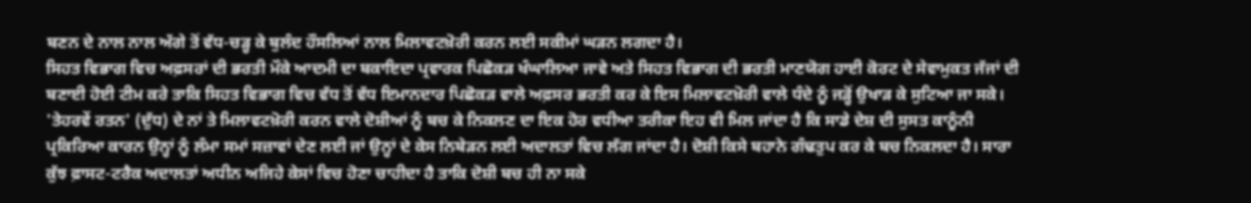ਬਣਨ ਦੇ ਨਾਲ ਨਾਲ ਅੱਗੇ ਤੋਂ ਵੱਧ-ਚੜ੍ਹ ਕੇ ਬੁਲੰਦ ਹੌਸਲਿਆਂ ਨਾਲ ਮਿਲਾਵਟਖ਼ੋਰੀ ਕਰਨ ਲਈ ਸਕੀਮਾਂ ਘੜਨ ਲਗਦਾ ਹੈ।
ਸਿਹਤ ਵਿਭਾਗ ਵਿਚ ਅਫ਼ਸਰਾਂ ਦੀ ਭਰਤੀ ਮੌਕੇ ਆਦਮੀ ਦਾ ਬਕਾਇਦਾ ਪ੍ਰਵਾਰਕ ਪਿਛੋਕੜ ਖੰਘਾਲਿਆ ਜਾਵੇ ਅਤੇ ਸਿਹਤ ਵਿਭਾਗ ਦੀ ਭਰਤੀ ਮਾਣਯੋਗ ਹਾਈ ਕੋਰਟ ਦੇ ਸੇਵਾਮੁਕਤ ਜੱਜਾਂ ਦੀ ਬਣਾਈ ਹੋਈ ਟੀਮ ਕਰੇ ਤਾਕਿ ਸਿਹਤ ਵਿਭਾਗ ਵਿਚ ਵੱਧ ਤੋਂ ਵੱਧ ਇਮਾਨਦਾਰ ਪਿਛੋਕੜ ਵਾਲੇ ਅਫ਼ਸਰ ਭਰਤੀ ਕਰ ਕੇ ਇਸ ਮਿਲਾਵਟਖ਼ੋਰੀ ਵਾਲੇ ਧੰਦੇ ਨੂੰ ਜੜ੍ਹੋਂ ਉਖਾੜ ਕੇ ਸੁਟਿਆ ਜਾ ਸਕੇ।
'ਤੇਹਰਵੇਂ ਰਤਨ' (ਦੁੱਧ) ਦੇ ਨਾਂ ਤੇ ਮਿਲਾਵਟਖ਼ੋਰੀ ਕਰਨ ਵਾਲੇ ਦੋਸ਼ੀਆਂ ਨੂੰ ਬਚ ਕੇ ਨਿਕਲਣ ਦਾ ਇਕ ਹੋਰ ਵਧੀਆ ਤਰੀਕਾ ਇਹ ਵੀ ਮਿਲ ਜਾਂਦਾ ਹੈ ਕਿ ਸਾਡੇ ਦੇਸ਼ ਦੀ ਸੁਸਤ ਕਾਨੂੰਨੀ ਪ੍ਰਕਿਰਿਆ ਕਾਰਨ ਉਨ੍ਹਾਂ ਨੂੰ ਲੰਮਾ ਸਮਾਂ ਸਜ਼ਾਵਾਂ ਦੇਣ ਲਈ ਜਾਂ ਉਨ੍ਹਾਂ ਦੇ ਕੇਸ ਨਿਬੇੜਨ ਲਈ ਅਦਾਲਤਾਂ ਵਿਚ ਲੱਗ ਜਾਂਦਾ ਹੈ। ਦੋਸ਼ੀ ਕਿਸੇ ਬਹਾਨੇ ਗੰਢਤੁਪ ਕਰ ਕੇ ਬਚ ਨਿਕਲਦਾ ਹੈ। ਸਾਰਾ ਕੁੱਝ ਫ਼ਾਸਟ-ਟਰੈਕ ਅਦਾਲਤਾਂ ਅਧੀਨ ਅਜਿਹੇ ਕੇਸਾਂ ਵਿਚ ਹੋਣਾ ਚਾਹੀਦਾ ਹੈ ਤਾਕਿ ਦੋਸ਼ੀ ਬਚ ਹੀ ਨਾ ਸਕੇ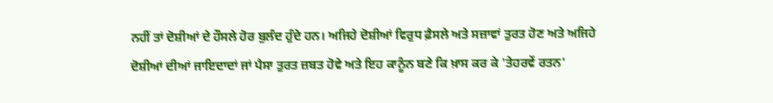ਨਹੀਂ ਤਾਂ ਦੋਸ਼ੀਆਂ ਦੇ ਹੌਸਲੇ ਹੋਰ ਬੁਲੰਦ ਹੁੰਦੇ ਹਨ। ਅਜਿਹੇ ਦੋਸ਼ੀਆਂ ਵਿਰੁਧ ਫ਼ੈਸਲੇ ਅਤੇ ਸਜ਼ਾਵਾਂ ਤੁਰਤ ਹੋਣ ਅਤੇ ਅਜਿਹੇ ਦੋਸ਼ੀਆਂ ਦੀਆਂ ਜਾਇਦਾਦਾਂ ਜਾਂ ਪੈਸਾ ਤੁਰਤ ਜ਼ਬਤ ਹੋਵੇ ਅਤੇ ਇਹ ਕਾਨੂੰਨ ਬਣੇ ਕਿ ਖ਼ਾਸ ਕਰ ਕੇ 'ਤੇਹਰਵੇਂ ਰਤਨ'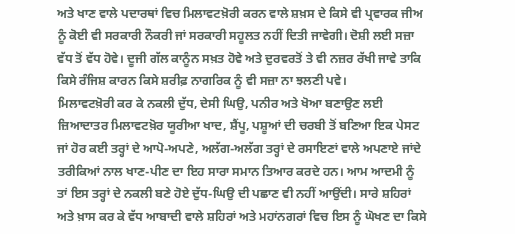ਅਤੇ ਖਾਣ ਵਾਲੇ ਪਦਾਰਥਾਂ ਵਿਚ ਮਿਲਾਵਟਖ਼ੋਰੀ ਕਰਨ ਵਾਲੇ ਸ਼ਖ਼ਸ ਦੇ ਕਿਸੇ ਵੀ ਪ੍ਰਵਾਰਕ ਜੀਅ ਨੂੰ ਕੋਈ ਵੀ ਸਰਕਾਰੀ ਨੌਕਰੀ ਜਾਂ ਸਰਕਾਰੀ ਸਹੂਲਤ ਨਹੀਂ ਦਿਤੀ ਜਾਵੇਗੀ। ਦੋਸ਼ੀ ਲਈ ਸਜ਼ਾ ਵੱਧ ਤੋਂ ਵੱਧ ਹੋਵੇ। ਦੂਜੀ ਗੱਲ ਕਾਨੂੰਨ ਸਖ਼ਤ ਹੋਵੇ ਅਤੇ ਦੁਰਵਰਤੋਂ ਤੇ ਵੀ ਨਜ਼ਰ ਰੱਖੀ ਜਾਵੇ ਤਾਕਿ ਕਿਸੇ ਰੰਜਿਸ਼ ਕਾਰਨ ਕਿਸੇ ਸ਼ਰੀਫ਼ ਨਾਗਰਿਕ ਨੂੰ ਵੀ ਸਜ਼ਾ ਨਾ ਝਲਣੀ ਪਵੇ।
ਮਿਲਾਵਟਖ਼ੋਰੀ ਕਰ ਕੇ ਨਕਲੀ ਦੁੱਧ, ਦੇਸੀ ਘਿਉ, ਪਨੀਰ ਅਤੇ ਖੋਆ ਬਣਾਉਣ ਲਈ ਜ਼ਿਆਦਾਤਰ ਮਿਲਾਵਟਖ਼ੋਰ ਯੂਰੀਆ ਖਾਦ, ਸ਼ੈਂਪੂ, ਪਸ਼ੂਆਂ ਦੀ ਚਰਬੀ ਤੋਂ ਬਣਿਆ ਇਕ ਪੇਸਟ ਜਾਂ ਹੋਰ ਕਈ ਤਰ੍ਹਾਂ ਦੇ ਆਪੋ-ਅਪਣੇ, ਅਲੱਗ-ਅਲੱਗ ਤਰ੍ਹਾਂ ਦੇ ਰਸਾਇਣਾਂ ਵਾਲੇ ਅਪਣਾਏ ਜਾਂਦੇ ਤਰੀਕਿਆਂ ਨਾਲ ਖਾਣ-ਪੀਣ ਦਾ ਇਹ ਸਾਰਾ ਸਮਾਨ ਤਿਆਰ ਕਰਦੇ ਹਨ। ਆਮ ਆਦਮੀ ਨੂੰ ਤਾਂ ਇਸ ਤਰ੍ਹਾਂ ਦੇ ਨਕਲੀ ਬਣੇ ਹੋਏ ਦੁੱਧ-ਘਿਉ ਦੀ ਪਛਾਣ ਵੀ ਨਹੀਂ ਆਉਂਦੀ। ਸਾਰੇ ਸ਼ਹਿਰਾਂ ਅਤੇ ਖ਼ਾਸ ਕਰ ਕੇ ਵੱਧ ਆਬਾਦੀ ਵਾਲੇ ਸ਼ਹਿਰਾਂ ਅਤੇ ਮਹਾਂਨਗਰਾਂ ਵਿਚ ਇਸ ਨੂੰ ਘੋਖਣ ਦਾ ਕਿਸੇ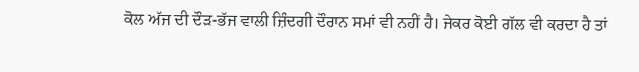ਕੋਲ ਅੱਜ ਦੀ ਦੌੜ-ਭੱਜ ਵਾਲੀ ਜ਼ਿੰਦਗੀ ਦੌਰਾਨ ਸਮਾਂ ਵੀ ਨਹੀਂ ਹੈ। ਜੇਕਰ ਕੋਈ ਗੱਲ ਵੀ ਕਰਦਾ ਹੈ ਤਾਂ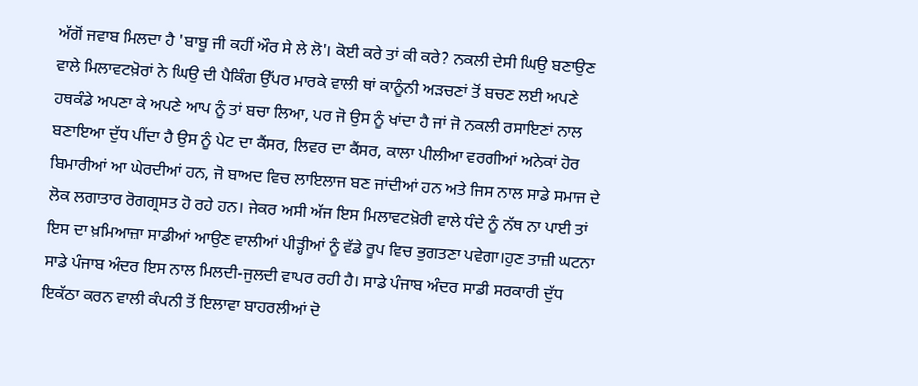ਅੱਗੋਂ ਜਵਾਬ ਮਿਲਦਾ ਹੈ 'ਬਾਬੂ ਜੀ ਕਹੀਂ ਔਰ ਸੇ ਲੇ ਲੋ'। ਕੋਈ ਕਰੇ ਤਾਂ ਕੀ ਕਰੇ? ਨਕਲੀ ਦੇਸੀ ਘਿਉ ਬਣਾਉਣ ਵਾਲੇ ਮਿਲਾਵਟਖ਼ੋਰਾਂ ਨੇ ਘਿਉ ਦੀ ਪੈਕਿੰਗ ਉੱਪਰ ਮਾਰਕੇ ਵਾਲੀ ਥਾਂ ਕਾਨੂੰਨੀ ਅੜਚਣਾਂ ਤੋਂ ਬਚਣ ਲਈ ਅਪਣੇ ਹਥਕੰਡੇ ਅਪਣਾ ਕੇ ਅਪਣੇ ਆਪ ਨੂੰ ਤਾਂ ਬਚਾ ਲਿਆ, ਪਰ ਜੋ ਉਸ ਨੂੰ ਖਾਂਦਾ ਹੈ ਜਾਂ ਜੋ ਨਕਲੀ ਰਸਾਇਣਾਂ ਨਾਲ ਬਣਾਇਆ ਦੁੱਧ ਪੀਂਦਾ ਹੈ ਉਸ ਨੂੰ ਪੇਟ ਦਾ ਕੈਂਸਰ, ਲਿਵਰ ਦਾ ਕੈਂਸਰ, ਕਾਲਾ ਪੀਲੀਆ ਵਰਗੀਆਂ ਅਨੇਕਾਂ ਹੋਰ ਬਿਮਾਰੀਆਂ ਆ ਘੇਰਦੀਆਂ ਹਨ, ਜੋ ਬਾਅਦ ਵਿਚ ਲਾਇਲਾਜ ਬਣ ਜਾਂਦੀਆਂ ਹਨ ਅਤੇ ਜਿਸ ਨਾਲ ਸਾਡੇ ਸਮਾਜ ਦੇ ਲੋਕ ਲਗਾਤਾਰ ਰੋਗਗ੍ਰਸਤ ਹੋ ਰਹੇ ਹਨ। ਜੇਕਰ ਅਸੀ ਅੱਜ ਇਸ ਮਿਲਾਵਟਖ਼ੋਰੀ ਵਾਲੇ ਧੰਦੇ ਨੂੰ ਨੱਥ ਨਾ ਪਾਈ ਤਾਂ ਇਸ ਦਾ ਖ਼ਮਿਆਜ਼ਾ ਸਾਡੀਆਂ ਆਉਣ ਵਾਲੀਆਂ ਪੀੜ੍ਹੀਆਂ ਨੂੰ ਵੱਡੇ ਰੂਪ ਵਿਚ ਭੁਗਤਣਾ ਪਵੇਗਾ।ਹੁਣ ਤਾਜ਼ੀ ਘਟਨਾ ਸਾਡੇ ਪੰਜਾਬ ਅੰਦਰ ਇਸ ਨਾਲ ਮਿਲਦੀ-ਜੁਲਦੀ ਵਾਪਰ ਰਹੀ ਹੈ। ਸਾਡੇ ਪੰਜਾਬ ਅੰਦਰ ਸਾਡੀ ਸਰਕਾਰੀ ਦੁੱਧ ਇਕੱਠਾ ਕਰਨ ਵਾਲੀ ਕੰਪਨੀ ਤੋਂ ਇਲਾਵਾ ਬਾਹਰਲੀਆਂ ਦੋ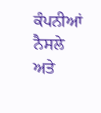ਕੰਪਨੀਆਂ ਨੈਸਲੇ ਅਤੇ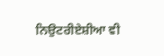ਨਿਉਟਰੀਏਸ਼ੀਆ ਵੀ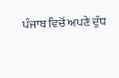ਪੰਜਾਬ ਵਿਚੋਂ ਅਪਣੇ ਦੁੱਧ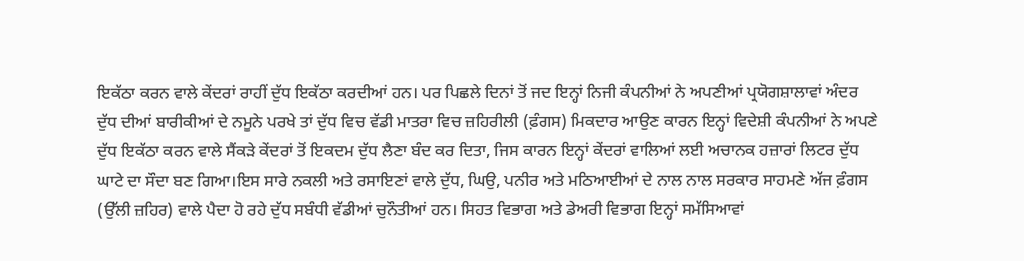ਇਕੱਠਾ ਕਰਨ ਵਾਲੇ ਕੇਂਦਰਾਂ ਰਾਹੀਂ ਦੁੱਧ ਇਕੱਠਾ ਕਰਦੀਆਂ ਹਨ। ਪਰ ਪਿਛਲੇ ਦਿਨਾਂ ਤੋਂ ਜਦ ਇਨ੍ਹਾਂ ਨਿਜੀ ਕੰਪਨੀਆਂ ਨੇ ਅਪਣੀਆਂ ਪ੍ਰਯੋਗਸ਼ਾਲਾਵਾਂ ਅੰਦਰ ਦੁੱਧ ਦੀਆਂ ਬਾਰੀਕੀਆਂ ਦੇ ਨਮੂਨੇ ਪਰਖੇ ਤਾਂ ਦੁੱਧ ਵਿਚ ਵੱਡੀ ਮਾਤਰਾ ਵਿਚ ਜ਼ਹਿਰੀਲੀ (ਫ਼ੰਗਸ) ਮਿਕਦਾਰ ਆਉਣ ਕਾਰਨ ਇਨ੍ਹਾਂ ਵਿਦੇਸ਼ੀ ਕੰਪਨੀਆਂ ਨੇ ਅਪਣੇ ਦੁੱਧ ਇਕੱਠਾ ਕਰਨ ਵਾਲੇ ਸੈਂਕੜੇ ਕੇਂਦਰਾਂ ਤੋਂ ਇਕਦਮ ਦੁੱਧ ਲੈਣਾ ਬੰਦ ਕਰ ਦਿਤਾ, ਜਿਸ ਕਾਰਨ ਇਨ੍ਹਾਂ ਕੇਂਦਰਾਂ ਵਾਲਿਆਂ ਲਈ ਅਚਾਨਕ ਹਜ਼ਾਰਾਂ ਲਿਟਰ ਦੁੱਧ ਘਾਟੇ ਦਾ ਸੌਦਾ ਬਣ ਗਿਆ।ਇਸ ਸਾਰੇ ਨਕਲੀ ਅਤੇ ਰਸਾਇਣਾਂ ਵਾਲੇ ਦੁੱਧ, ਘਿਉ, ਪਨੀਰ ਅਤੇ ਮਠਿਆਈਆਂ ਦੇ ਨਾਲ ਨਾਲ ਸਰਕਾਰ ਸਾਹਮਣੇ ਅੱਜ ਫ਼ੰਗਸ (ਉੱਲੀ ਜ਼ਹਿਰ) ਵਾਲੇ ਪੈਦਾ ਹੋ ਰਹੇ ਦੁੱਧ ਸਬੰਧੀ ਵੱਡੀਆਂ ਚੁਨੌਤੀਆਂ ਹਨ। ਸਿਹਤ ਵਿਭਾਗ ਅਤੇ ਡੇਅਰੀ ਵਿਭਾਗ ਇਨ੍ਹਾਂ ਸਮੱਸਿਆਵਾਂ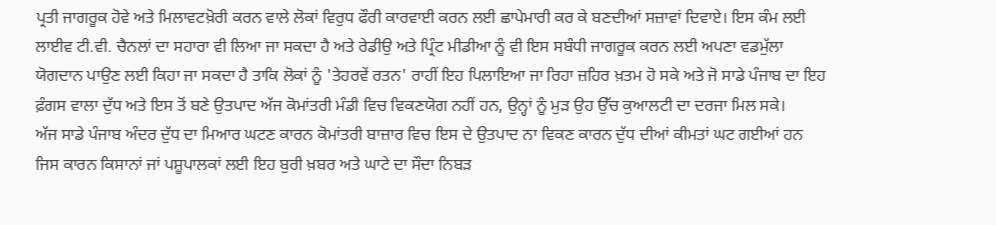ਪ੍ਰਤੀ ਜਾਗਰੂਕ ਹੋਵੇ ਅਤੇ ਮਿਲਾਵਟਖ਼ੋਰੀ ਕਰਨ ਵਾਲੇ ਲੋਕਾਂ ਵਿਰੁਧ ਫੌਰੀ ਕਾਰਵਾਈ ਕਰਨ ਲਈ ਛਾਪੇਮਾਰੀ ਕਰ ਕੇ ਬਣਦੀਆਂ ਸਜ਼ਾਵਾਂ ਦਿਵਾਏ। ਇਸ ਕੰਮ ਲਈ ਲਾਈਵ ਟੀ.ਵੀ. ਚੈਨਲਾਂ ਦਾ ਸਹਾਰਾ ਵੀ ਲਿਆ ਜਾ ਸਕਦਾ ਹੈ ਅਤੇ ਰੇਡੀਉ ਅਤੇ ਪ੍ਰਿੰਟ ਮੀਡੀਆ ਨੂੰ ਵੀ ਇਸ ਸਬੰਧੀ ਜਾਗਰੂਕ ਕਰਨ ਲਈ ਅਪਣਾ ਵਡਮੁੱਲਾ ਯੋਗਦਾਨ ਪਾਉਣ ਲਈ ਕਿਹਾ ਜਾ ਸਕਦਾ ਹੈ ਤਾਕਿ ਲੋਕਾਂ ਨੂੰ 'ਤੇਹਰਵੇਂ ਰਤਨ' ਰਾਹੀਂ ਇਹ ਪਿਲਾਇਆ ਜਾ ਰਿਹਾ ਜ਼ਹਿਰ ਖ਼ਤਮ ਹੋ ਸਕੇ ਅਤੇ ਜੋ ਸਾਡੇ ਪੰਜਾਬ ਦਾ ਇਹ ਫ਼ੰਗਸ ਵਾਲਾ ਦੁੱਧ ਅਤੇ ਇਸ ਤੋਂ ਬਣੇ ਉਤਪਾਦ ਅੱਜ ਕੋਮਾਂਤਰੀ ਮੰਡੀ ਵਿਚ ਵਿਕਣਯੋਗ ਨਹੀਂ ਹਨ, ਉਨ੍ਹਾਂ ਨੂੰ ਮੁੜ ਉਹ ਉੱਚ ਕੁਆਲਟੀ ਦਾ ਦਰਜਾ ਮਿਲ ਸਕੇ।
ਅੱਜ ਸਾਡੇ ਪੰਜਾਬ ਅੰਦਰ ਦੁੱਧ ਦਾ ਮਿਆਰ ਘਟਣ ਕਾਰਨ ਕੋਮਾਂਤਰੀ ਬਾਜ਼ਾਰ ਵਿਚ ਇਸ ਦੇ ਉਤਪਾਦ ਨਾ ਵਿਕਣ ਕਾਰਨ ਦੁੱਧ ਦੀਆਂ ਕੀਮਤਾਂ ਘਟ ਗਈਆਂ ਹਨ ਜਿਸ ਕਾਰਨ ਕਿਸਾਨਾਂ ਜਾਂ ਪਸ਼ੂਪਾਲਕਾਂ ਲਈ ਇਹ ਬੁਰੀ ਖ਼ਬਰ ਅਤੇ ਘਾਟੇ ਦਾ ਸੌਦਾ ਨਿਬੜ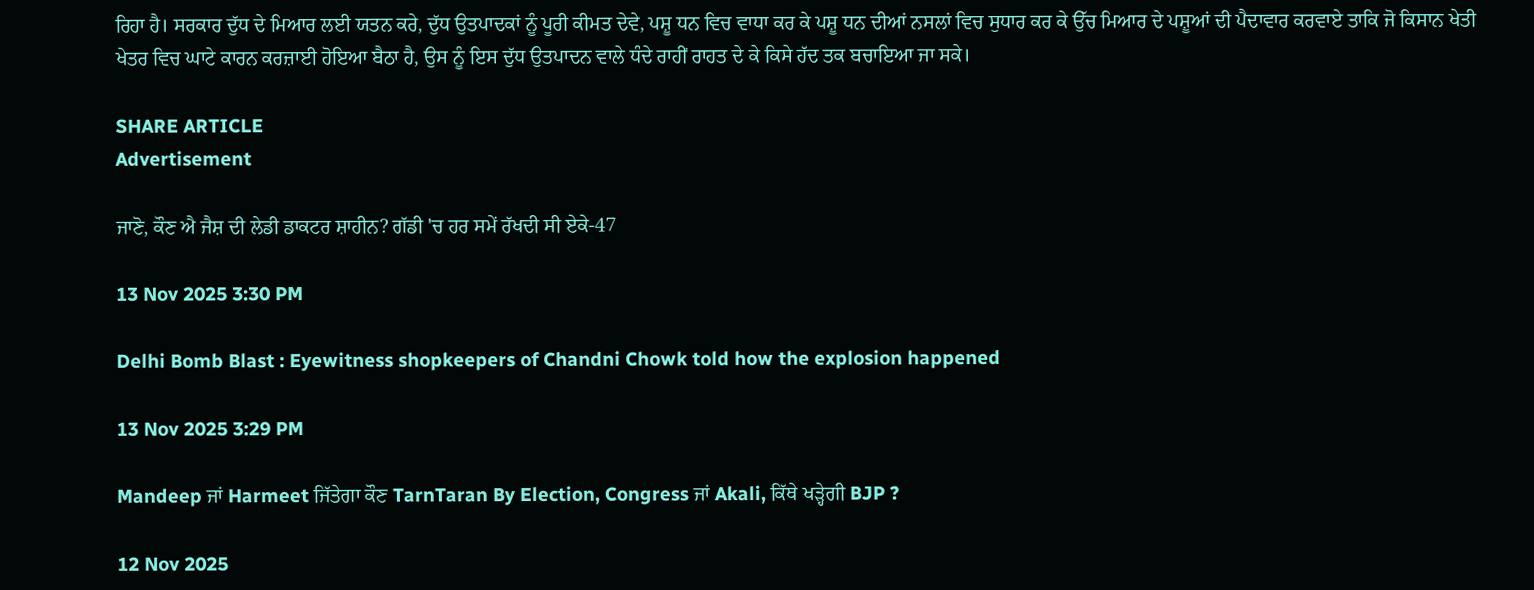ਰਿਹਾ ਹੈ। ਸਰਕਾਰ ਦੁੱਧ ਦੇ ਮਿਆਰ ਲਈ ਯਤਨ ਕਰੇ, ਦੁੱਧ ਉਤਪਾਦਕਾਂ ਨੂੰ ਪੂਰੀ ਕੀਮਤ ਦੇਵੇ, ਪਸ਼ੂ ਧਨ ਵਿਚ ਵਾਧਾ ਕਰ ਕੇ ਪਸ਼ੂ ਧਨ ਦੀਆਂ ਨਸਲਾਂ ਵਿਚ ਸੁਧਾਰ ਕਰ ਕੇ ਉੱਚ ਮਿਆਰ ਦੇ ਪਸ਼ੂਆਂ ਦੀ ਪੈਦਾਵਾਰ ਕਰਵਾਏ ਤਾਕਿ ਜੋ ਕਿਸਾਨ ਖੇਤੀ ਖੇਤਰ ਵਿਚ ਘਾਟੇ ਕਾਰਨ ਕਰਜ਼ਾਈ ਹੋਇਆ ਬੈਠਾ ਹੈ, ਉਸ ਨੂੰ ਇਸ ਦੁੱਧ ਉਤਪਾਦਨ ਵਾਲੇ ਧੰਦੇ ਰਾਹੀਂ ਰਾਹਤ ਦੇ ਕੇ ਕਿਸੇ ਹੱਦ ਤਕ ਬਚਾਇਆ ਜਾ ਸਕੇ।

SHARE ARTICLE
Advertisement

ਜਾਣੋ, ਕੌਣ ਐ ਜੈਸ਼ ਦੀ ਲੇਡੀ ਡਾਕਟਰ ਸ਼ਾਹੀਨ? ਗੱਡੀ 'ਚ ਹਰ ਸਮੇਂ ਰੱਖਦੀ ਸੀ ਏਕੇ-47

13 Nov 2025 3:30 PM

Delhi Bomb Blast : Eyewitness shopkeepers of Chandni Chowk told how the explosion happened

13 Nov 2025 3:29 PM

Mandeep ਜਾਂ Harmeet ਜਿੱਤੇਗਾ ਕੌਣ TarnTaran By Election, Congress ਜਾਂ Akali, ਕਿੱਥੇ ਖੜ੍ਹੇਗੀ BJP ?

12 Nov 2025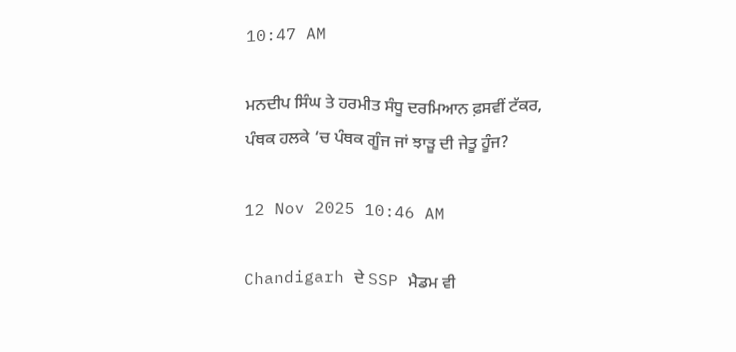10:47 AM

ਮਨਦੀਪ ਸਿੰਘ ਤੇ ਹਰਮੀਤ ਸੰਧੂ ਦਰਮਿਆਨ ਫ਼ਸਵੀਂ ਟੱਕਰ, ਪੰਥਕ ਹਲਕੇ ‘ਚ ਪੰਥਕ ਗੂੰਜ ਜਾਂ ਝਾੜੂ ਦੀ ਜੇਤੂ ਹੂੰਜ?

12 Nov 2025 10:46 AM

Chandigarh ਦੇ SSP ਮੈਡਮ ਵੀ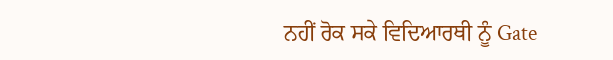ਨਹੀਂ ਰੋਕ ਸਕੇ ਵਿਦਿਆਰਥੀ ਨੂੰ Gate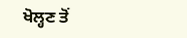ਖੋਲ੍ਹਣ ਤੋਂ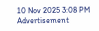10 Nov 2025 3:08 PM
Advertisement